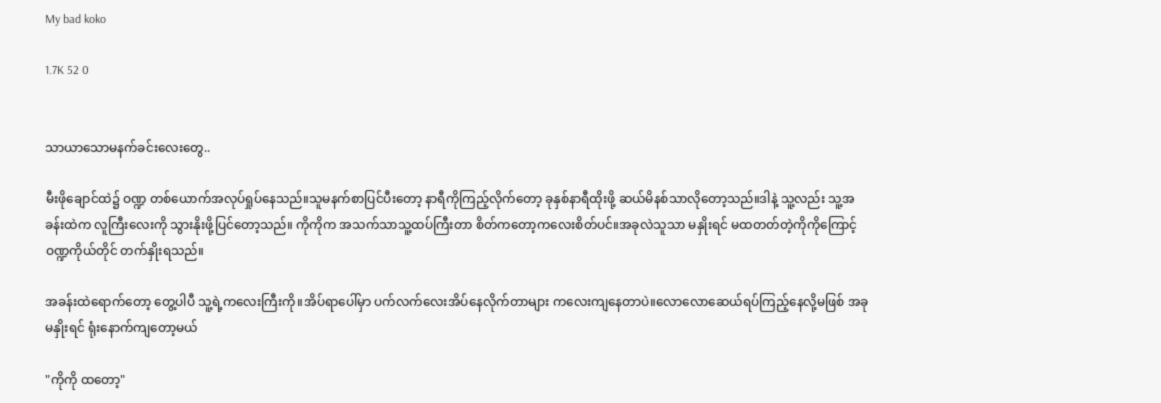My bad koko

1.7K 52 0


သာယာသောမနက်ခင်းလေးတွေ..

မီးဖိုချောင်ထဲ၌ ဝဏ္ဍ တစ်ယောက်အလုပ်ရှုပ်နေသည်။သူမနက်စာပြင်ပီးတော့ နာရီကိုကြည့်လိုက်တော့ ခုနှစ်နာရီထိုးဖို့ ဆယ်မိနစ်သာလိုတော့သည်။ဒါနဲ့ သူ့လည်း သူ့အခန်းထဲက လူကြီးလေးကို သွားနိုးဖို့ပြင်တော့သည်။ ကိုကိုက အသက်သာသူ့ထပ်ကြီးတာ စိတ်ကတော့ကလေးစိတ်ပင်။အခုလဲသူသာ မနှိုးရင် မထတတ်တဲ့ကိုကိုကြောင့် ဝဏ္ဍကိုယ်တိုင် တက်နှိုးရသည်။

အခန်းထဲရောက်တော့ တွေ့ပါပီ သူ့ရဲ့ကလေးကြီးကို။အိပ်ရာပေါ်မှာ ပက်လက်လေးအိပ်နေလိုက်တာများ ကလေးကျနေတာပဲ။လောလောဆေယ်ရပ်ကြည့်နေလို့မဖြစ် အခုမနှိုးရင် ရုံးနောက်ကျတော့မယ်

"ကိုကို ထတော့"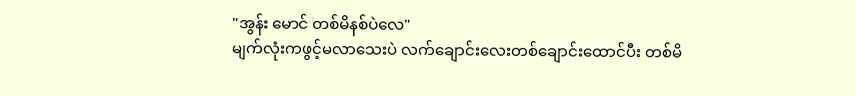"အွန်း မောင် တစ်မိနစ်ပဲလေ"
မျက်လုံးကဖွင့်မလာသေးပဲ လက်ချောင်းလေးတစ်ချောင်းထောင်ပီး တစ်မိ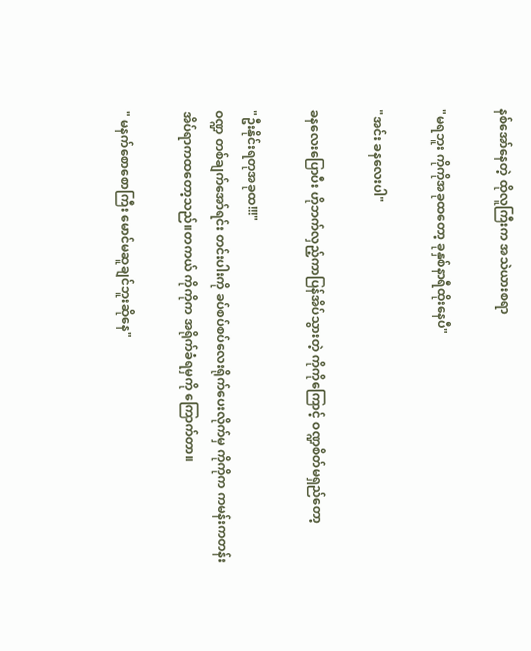နစ်အော်နေတဲ့ ထိုလူကြီးက အသဲယားစရာ

"မရဘူး ကိုကိုအခုထတော့ ခုနှစ်နာရီထိုးနေပီ"

"အင်း ခနလေးပါ"

ခနလေးပြောပီး ဟိုဘက်လှည့်ကာပြန်အိပ်သွားတဲ့ ကိုကိုကြောင့် ဝဏ္ဍစိတ်မရှည်တော့

"ဦးနိုင်းရတုအခုထ!!!"
ဝဏ္ဍ တစ်ချက်အော်ရင်း တင်းပါးကို ခပ်စပ်စပ်လေးရိုက်ပေးလိုက်မှ ကိုကိုက ကမန်းကတန်းအိပ်ရာကထတော့သည်။တကယ် ကိုကိုက အရိုက်ခံရမှကို ကြောက်တာ။

" မနက်စောစောကြီး မောင်မဆူချင်ဘူးဆိုနေ"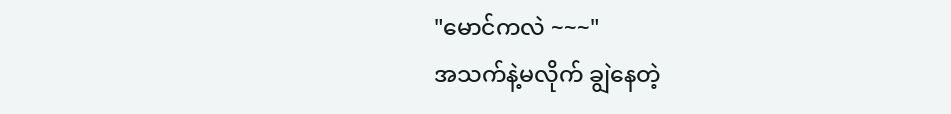"မောင်ကလဲ ~~~"
အသက်နဲ့မလိုက် ချွဲနေတဲ့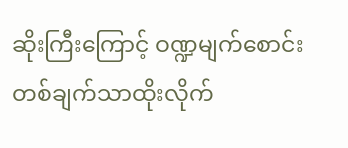ဆိုးကြီးကြောင့် ဝဏ္ဍမျက်စောင်းတစ်ချက်သာထိုးလိုက်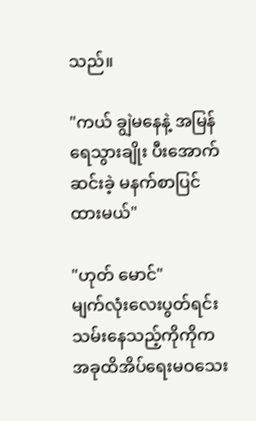သည်။

"ကယ် ချွဲမနေနဲ့ အမြန်ရေသွားချိုး ပီးအောက်ဆင်းခဲ့ မနက်စာပြင်ထားမယ်"

"ဟုတ် မောင်"
မျက်လုံးလေးပွတ်ရင်း သမ်းနေသည့်ကိုကိုက အခုထိအိပ်ရေးမဝသေး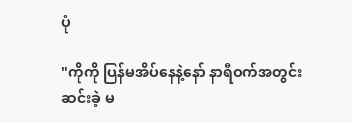ပုံ

"ကိုကို ပြန်မအိပ်နေနဲ့နော် နာရီဝက်အတွင်းဆင်းခဲ့ မ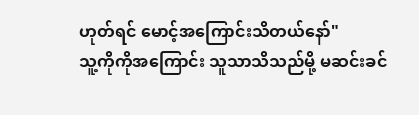ဟုတ်ရင် မောင့်အကြောင်းသိတယ်နော်"
သူ့ကိုကိုအကြောင်း သူသာသိသည်မို့ မဆင်းခင်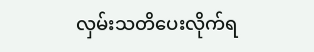လှမ်းသတိပေးလိုက်ရ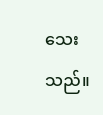သေးသည်။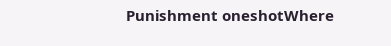Punishment oneshotWhere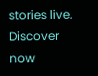stories live. Discover now